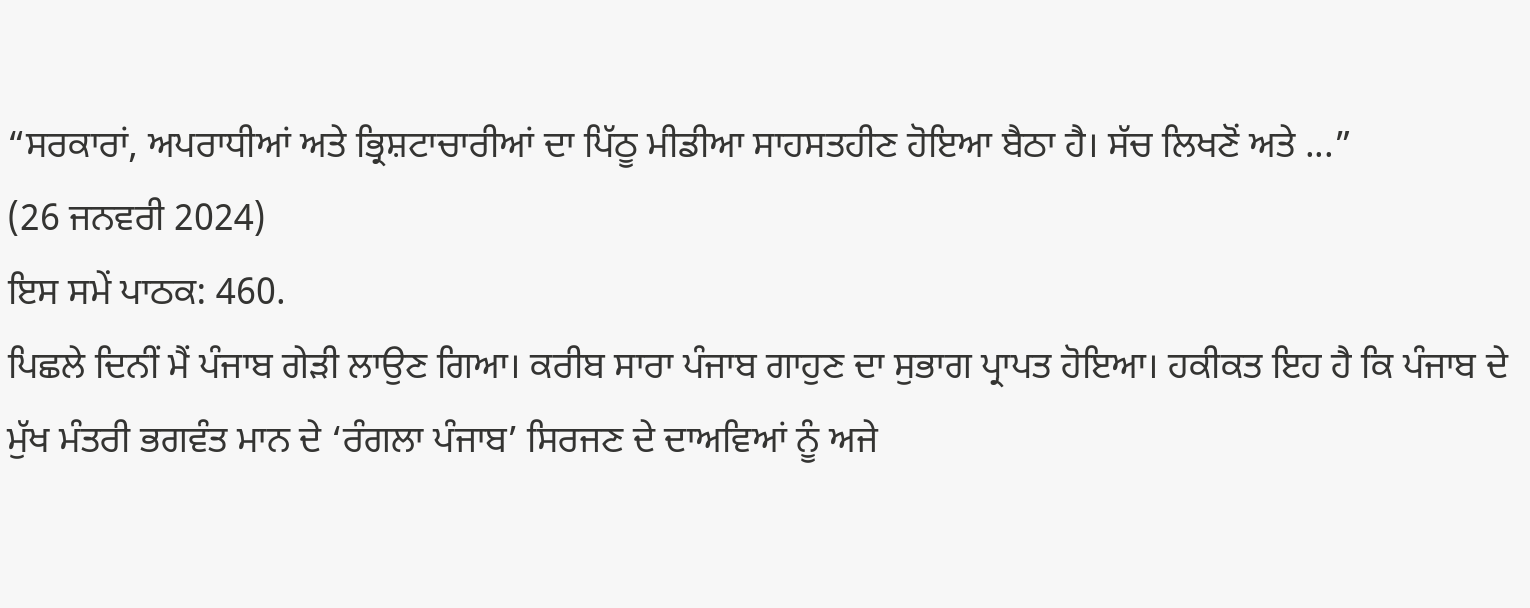“ਸਰਕਾਰਾਂ, ਅਪਰਾਧੀਆਂ ਅਤੇ ਭ੍ਰਿਸ਼ਟਾਚਾਰੀਆਂ ਦਾ ਪਿੱਠੂ ਮੀਡੀਆ ਸਾਹਸਤਹੀਣ ਹੋਇਆ ਬੈਠਾ ਹੈ। ਸੱਚ ਲਿਖਣੋਂ ਅਤੇ ...”
(26 ਜਨਵਰੀ 2024)
ਇਸ ਸਮੇਂ ਪਾਠਕ: 460.
ਪਿਛਲੇ ਦਿਨੀਂ ਮੈਂ ਪੰਜਾਬ ਗੇੜੀ ਲਾਉਣ ਗਿਆ। ਕਰੀਬ ਸਾਰਾ ਪੰਜਾਬ ਗਾਹੁਣ ਦਾ ਸੁਭਾਗ ਪ੍ਰਾਪਤ ਹੋਇਆ। ਹਕੀਕਤ ਇਹ ਹੈ ਕਿ ਪੰਜਾਬ ਦੇ ਮੁੱਖ ਮੰਤਰੀ ਭਗਵੰਤ ਮਾਨ ਦੇ ‘ਰੰਗਲਾ ਪੰਜਾਬ’ ਸਿਰਜਣ ਦੇ ਦਾਅਵਿਆਂ ਨੂੰ ਅਜੇ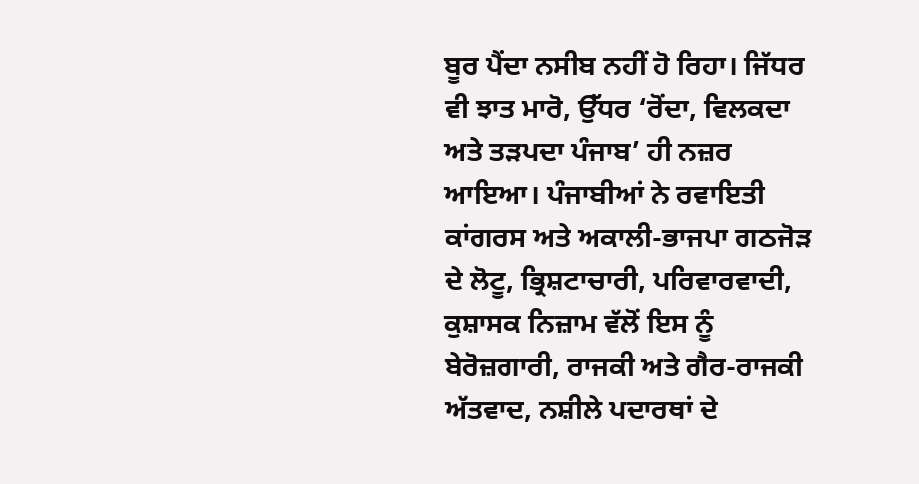ਬੂਰ ਪੈਂਦਾ ਨਸੀਬ ਨਹੀਂ ਹੋ ਰਿਹਾ। ਜਿੱਧਰ ਵੀ ਝਾਤ ਮਾਰੋ, ਉੱਧਰ ‘ਰੋਂਦਾ, ਵਿਲਕਦਾ ਅਤੇ ਤੜਪਦਾ ਪੰਜਾਬ’ ਹੀ ਨਜ਼ਰ ਆਇਆ। ਪੰਜਾਬੀਆਂ ਨੇ ਰਵਾਇਤੀ ਕਾਂਗਰਸ ਅਤੇ ਅਕਾਲੀ-ਭਾਜਪਾ ਗਠਜੋੜ ਦੇ ਲੋਟੂ, ਭ੍ਰਿਸ਼ਟਾਚਾਰੀ, ਪਰਿਵਾਰਵਾਦੀ, ਕੁਸ਼ਾਸਕ ਨਿਜ਼ਾਮ ਵੱਲੋਂ ਇਸ ਨੂੰ ਬੇਰੋਜ਼ਗਾਰੀ, ਰਾਜਕੀ ਅਤੇ ਗੈਰ-ਰਾਜਕੀ ਅੱਤਵਾਦ, ਨਸ਼ੀਲੇ ਪਦਾਰਥਾਂ ਦੇ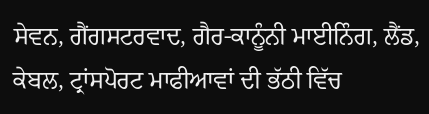ਸੇਵਨ, ਗੈਂਗਸਟਰਵਾਦ, ਗੈਰ-ਕਾਨੂੰਨੀ ਮਾਈਨਿੰਗ, ਲੈਂਡ, ਕੇਬਲ, ਟ੍ਰਾਂਸਪੋਰਟ ਮਾਫੀਆਵਾਂ ਦੀ ਭੱਠੀ ਵਿੱਚ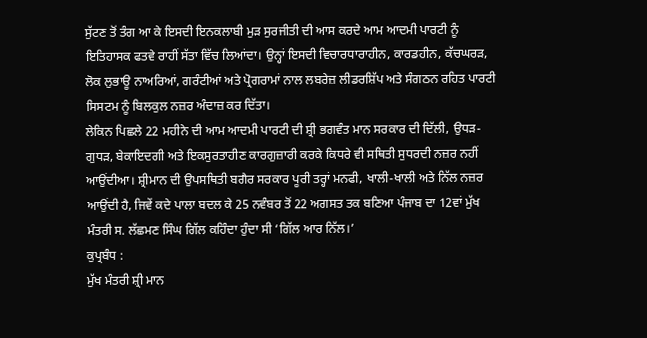ਸੁੱਟਣ ਤੋਂ ਤੰਗ ਆ ਕੇ ਇਸਦੀ ਇਨਕਲਾਬੀ ਮੁੜ ਸੁਰਜੀਤੀ ਦੀ ਆਸ ਕਰਦੇ ਆਮ ਆਦਮੀ ਪਾਰਟੀ ਨੂੰ ਇਤਿਹਾਸਕ ਫਤਵੇ ਰਾਹੀਂ ਸੱਤਾ ਵਿੱਚ ਲਿਆਂਦਾ। ਉਨ੍ਹਾਂ ਇਸਦੀ ਵਿਚਾਰਧਾਰਾਹੀਨ, ਕਾਰਡਹੀਨ, ਕੱਚਘਰੜ, ਲੋਕ ਲੁਭਾਊ ਨਾਅਰਿਆਂ, ਗਰੰਟੀਆਂ ਅਤੇ ਪ੍ਰੋਗਰਾਮਾਂ ਨਾਲ ਲਬਰੇਜ਼ ਲੀਡਰਸ਼ਿੱਪ ਅਤੇ ਸੰਗਠਨ ਰਹਿਤ ਪਾਰਟੀ ਸਿਸਟਮ ਨੂੰ ਬਿਲਕੁਲ ਨਜ਼ਰ ਅੰਦਾਜ਼ ਕਰ ਦਿੱਤਾ।
ਲੇਕਿਨ ਪਿਛਲੇ 22 ਮਹੀਨੇ ਦੀ ਆਮ ਆਦਮੀ ਪਾਰਟੀ ਦੀ ਸ਼੍ਰੀ ਭਗਵੰਤ ਮਾਨ ਸਰਕਾਰ ਦੀ ਦਿੱਲੀ, ਉਧੜ-ਗੁਧੜ, ਬੇਕਾਇਦਗੀ ਅਤੇ ਇਕਸੁਰਤਾਹੀਣ ਕਾਰਗੁਜ਼ਾਰੀ ਕਰਕੇ ਕਿਧਰੇ ਵੀ ਸਥਿਤੀ ਸੁਧਰਦੀ ਨਜ਼ਰ ਨਹੀਂ ਆਉਂਦੀਆ। ਸ਼੍ਰੀਮਾਨ ਦੀ ਉਪਸਥਿਤੀ ਬਗੈਰ ਸਰਕਾਰ ਪੂਰੀ ਤਰ੍ਹਾਂ ਮਨਫੀ, ਖਾਲੀ-ਖਾਲੀ ਅਤੇ ਨਿੱਲ ਨਜ਼ਰ ਆਉਂਦੀ ਹੈ, ਜਿਵੇਂ ਕਦੇ ਪਾਲਾ ਬਦਲ ਕੇ 25 ਨਵੰਬਰ ਤੋਂ 22 ਅਗਸਤ ਤਕ ਬਣਿਆ ਪੰਜਾਬ ਦਾ 12ਵਾਂ ਮੁੱਖ ਮੰਤਰੀ ਸ. ਲੱਛਮਣ ਸਿੰਘ ਗਿੱਲ ਕਹਿੰਦਾ ਹੁੰਦਾ ਸੀ ‘ਗਿੱਲ ਆਰ ਨਿੱਲ।’
ਕੁਪ੍ਰਬੰਧ :
ਮੁੱਖ ਮੰਤਰੀ ਸ਼੍ਰੀ ਮਾਨ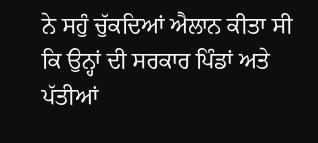ਨੇ ਸਹੁੰ ਚੁੱਕਦਿਆਂ ਐਲਾਨ ਕੀਤਾ ਸੀ ਕਿ ਉਨ੍ਹਾਂ ਦੀ ਸਰਕਾਰ ਪਿੰਡਾਂ ਅਤੇ ਪੱਤੀਆਂ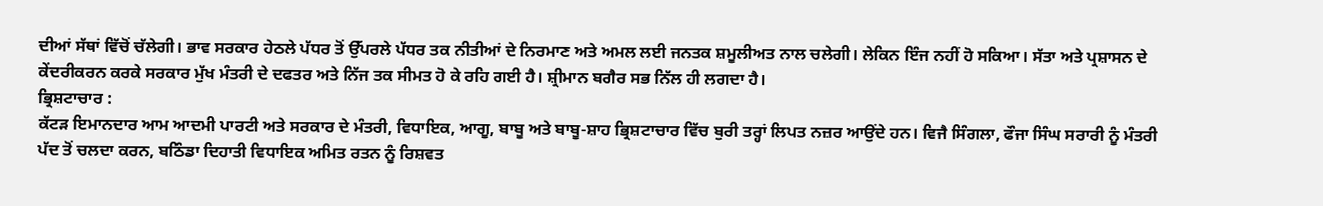ਦੀਆਂ ਸੱਥਾਂ ਵਿੱਚੋਂ ਚੱਲੇਗੀ। ਭਾਵ ਸਰਕਾਰ ਹੇਠਲੇ ਪੱਧਰ ਤੋਂ ਉੱਪਰਲੇ ਪੱਧਰ ਤਕ ਨੀਤੀਆਂ ਦੇ ਨਿਰਮਾਣ ਅਤੇ ਅਮਲ ਲਈ ਜਨਤਕ ਸ਼ਮੂਲੀਅਤ ਨਾਲ ਚਲੇਗੀ। ਲੇਕਿਨ ਇੰਜ ਨਹੀਂ ਹੋ ਸਕਿਆ। ਸੱਤਾ ਅਤੇ ਪ੍ਰਸ਼ਾਸਨ ਦੇ ਕੇਂਦਰੀਕਰਨ ਕਰਕੇ ਸਰਕਾਰ ਮੁੱਖ ਮੰਤਰੀ ਦੇ ਦਫਤਰ ਅਤੇ ਨਿੱਜ ਤਕ ਸੀਮਤ ਹੋ ਕੇ ਰਹਿ ਗਈ ਹੈ। ਸ਼੍ਰੀਮਾਨ ਬਗੈਰ ਸਭ ਨਿੱਲ ਹੀ ਲਗਦਾ ਹੈ।
ਭ੍ਰਿਸ਼ਟਾਚਾਰ :
ਕੱਟੜ ਇਮਾਨਦਾਰ ਆਮ ਆਦਮੀ ਪਾਰਟੀ ਅਤੇ ਸਰਕਾਰ ਦੇ ਮੰਤਰੀ, ਵਿਧਾਇਕ, ਆਗੂ, ਬਾਬੂ ਅਤੇ ਬਾਬੂ-ਸ਼ਾਹ ਭ੍ਰਿਸ਼ਟਾਚਾਰ ਵਿੱਚ ਬੁਰੀ ਤਰ੍ਹਾਂ ਲਿਪਤ ਨਜ਼ਰ ਆਉਂਦੇ ਹਨ। ਵਿਜੈ ਸਿੰਗਲਾ, ਫੌਜਾ ਸਿੰਘ ਸਰਾਰੀ ਨੂੰ ਮੰਤਰੀ ਪੱਦ ਤੋਂ ਚਲਦਾ ਕਰਨ, ਬਠਿੰਡਾ ਦਿਹਾਤੀ ਵਿਧਾਇਕ ਅਮਿਤ ਰਤਨ ਨੂੰ ਰਿਸ਼ਵਤ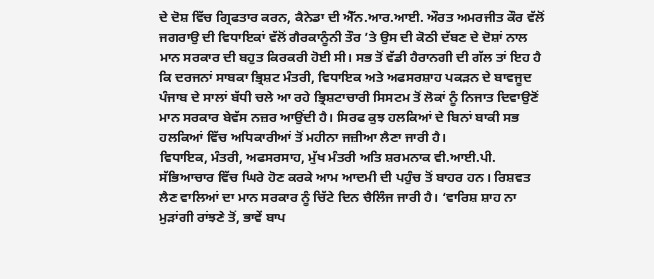ਦੇ ਦੋਸ਼ ਵਿੱਚ ਗ੍ਰਿਫਤਾਰ ਕਰਨ, ਕੈਨੇਡਾ ਦੀ ਐੱਨ.ਆਰ.ਆਈ. ਔਰਤ ਅਮਰਜੀਤ ਕੌਰ ਵੱਲੋਂ ਜਗਰਾਉ ਦੀ ਵਿਧਾਇਕਾਂ ਵੱਲੋਂ ਗੈਰਕਾਨੂੰਨੀ ਤੌਰ ’ਤੇ ਉਸ ਦੀ ਕੋਠੀ ਦੱਬਣ ਦੇ ਦੋਸ਼ਾਂ ਨਾਲ ਮਾਨ ਸਰਕਾਰ ਦੀ ਬਹੁਤ ਕਿਰਕਰੀ ਹੋਈ ਸੀ। ਸਭ ਤੋਂ ਵੱਡੀ ਹੈਰਾਨਗੀ ਦੀ ਗੱਲ ਤਾਂ ਇਹ ਹੈ ਕਿ ਦਰਜਨਾਂ ਸਾਬਕਾ ਭ੍ਰਿਸ਼ਟ ਮੰਤਰੀ, ਵਿਧਾਇਕ ਅਤੇ ਅਫਸਰਸ਼ਾਹ ਪਕੜਨ ਦੇ ਬਾਵਜੂਦ ਪੰਜਾਬ ਦੇ ਸਾਲਾਂ ਬੱਧੀ ਚਲੇ ਆ ਰਹੇ ਭ੍ਰਿਸ਼ਟਾਚਾਰੀ ਸਿਸਟਮ ਤੋਂ ਲੋਕਾਂ ਨੂੰ ਨਿਜਾਤ ਦਿਵਾਉਣੋਂ ਮਾਨ ਸਰਕਾਰ ਬੇਵੱਸ ਨਜ਼ਰ ਆਉਂਦੀ ਹੈ। ਸਿਰਫ ਕੁਝ ਹਲਕਿਆਂ ਦੇ ਬਿਨਾਂ ਬਾਕੀ ਸਭ ਹਲਕਿਆਂ ਵਿੱਚ ਅਧਿਕਾਰੀਆਂ ਤੋਂ ਮਹੀਨਾ ਜਜ਼ੀਆ ਲੈਣਾ ਜਾਰੀ ਹੈ।
ਵਿਧਾਇਕ, ਮੰਤਰੀ, ਅਫਸਰਸਾਹ, ਮੁੱਖ ਮੰਤਰੀ ਅਤਿ ਸ਼ਰਮਨਾਕ ਵੀ.ਆਈ.ਪੀ. ਸੱਭਿਆਚਾਰ ਵਿੱਚ ਘਿਰੇ ਹੋਣ ਕਰਕੇ ਆਮ ਆਦਮੀ ਦੀ ਪਹੁੰਚ ਤੋਂ ਬਾਹਰ ਹਨ। ਰਿਸ਼ਵਤ ਲੈਣ ਵਾਲਿਆਂ ਦਾ ਮਾਨ ਸਰਕਾਰ ਨੂੰ ਚਿੱਟੇ ਦਿਨ ਚੈਲਿੰਜ ਜਾਰੀ ਹੈ। ‘ਵਾਰਿਸ਼ ਸ਼ਾਹ ਨਾ ਮੁੜਾਂਗੀ ਰਾਂਝਣੇ ਤੋਂ, ਭਾਵੇਂ ਬਾਪ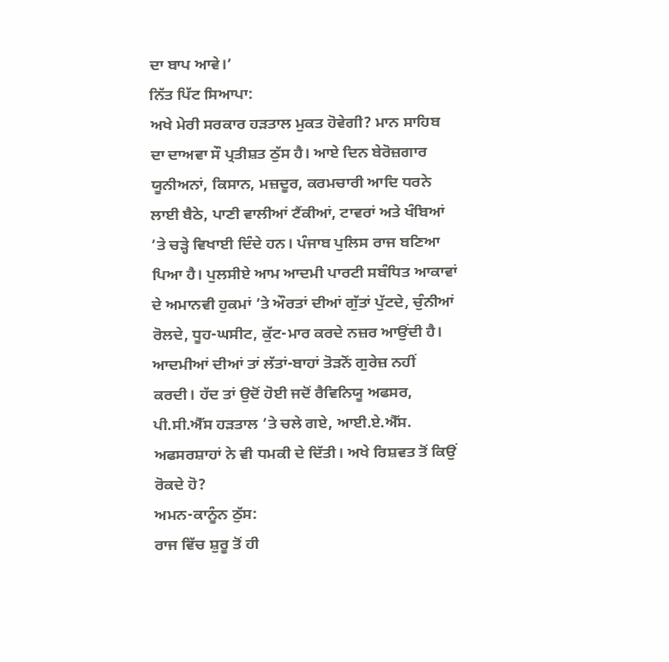ਦਾ ਬਾਪ ਆਵੇ।’
ਨਿੱਤ ਪਿੱਟ ਸਿਆਪਾ:
ਅਖੇ ਮੇਰੀ ਸਰਕਾਰ ਹੜਤਾਲ ਮੁਕਤ ਹੋਵੇਗੀ? ਮਾਨ ਸਾਹਿਬ ਦਾ ਦਾਅਵਾ ਸੌ ਪ੍ਰਤੀਸ਼ਤ ਠੁੱਸ ਹੈ। ਆਏ ਦਿਨ ਬੇਰੋਜ਼ਗਾਰ ਯੂਨੀਅਨਾਂ, ਕਿਸਾਨ, ਮਜ਼ਦੂਰ, ਕਰਮਚਾਰੀ ਆਦਿ ਧਰਨੇ ਲਾਈ ਬੈਠੇ, ਪਾਣੀ ਵਾਲੀਆਂ ਟੈਂਕੀਆਂ, ਟਾਵਰਾਂ ਅਤੇ ਖੰਬਿਆਂ ’ਤੇ ਚੜ੍ਹੇ ਵਿਖਾਈ ਦਿੰਦੇ ਹਨ। ਪੰਜਾਬ ਪੁਲਿਸ ਰਾਜ ਬਣਿਆ ਪਿਆ ਹੈ। ਪੁਲਸੀਏ ਆਮ ਆਦਮੀ ਪਾਰਟੀ ਸਬੰਧਿਤ ਆਕਾਵਾਂ ਦੇ ਅਮਾਨਵੀ ਹੁਕਮਾਂ ’ਤੇ ਔਰਤਾਂ ਦੀਆਂ ਗੁੱਤਾਂ ਪੁੱਟਦੇ, ਚੁੰਨੀਆਂ ਰੋਲਦੇ, ਧੂਹ-ਘਸੀਟ, ਕੁੱਟ-ਮਾਰ ਕਰਦੇ ਨਜ਼ਰ ਆਉਂਦੀ ਹੈ। ਆਦਮੀਆਂ ਦੀਆਂ ਤਾਂ ਲੱਤਾਂ-ਬਾਹਾਂ ਤੋੜਨੋਂ ਗੁਰੇਜ਼ ਨਹੀਂ ਕਰਦੀ। ਹੱਦ ਤਾਂ ਉਦੋਂ ਹੋਈ ਜਦੋਂ ਰੈਵਿਨਿਯੂ ਅਫਸਰ, ਪੀ.ਸੀ.ਐੱਸ ਹੜਤਾਲ ’ਤੇ ਚਲੇ ਗਏ, ਆਈ.ਏ.ਐੱਸ. ਅਫਸਰਸ਼ਾਹਾਂ ਨੇ ਵੀ ਧਮਕੀ ਦੇ ਦਿੱਤੀ। ਅਖੇ ਰਿਸ਼ਵਤ ਤੋਂ ਕਿਉਂ ਰੋਕਦੇ ਹੋ?
ਅਮਨ-ਕਾਨੂੰਨ ਠੁੱਸ:
ਰਾਜ ਵਿੱਚ ਸ਼ੁਰੂ ਤੋਂ ਹੀ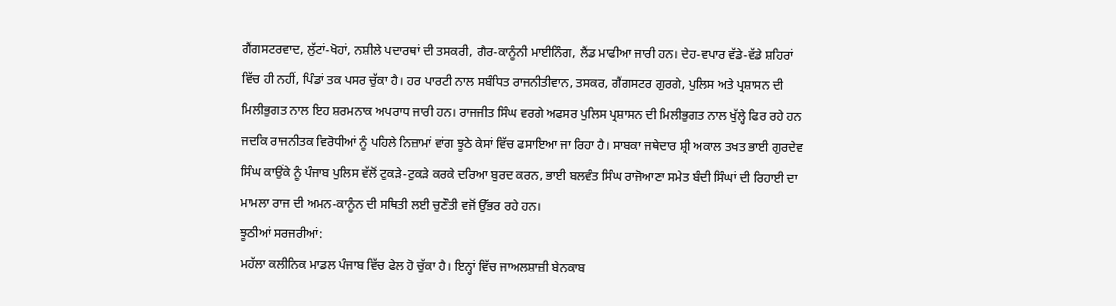ਗੈਂਗਸਟਰਵਾਦ, ਲੁੱਟਾਂ-ਖੋਹਾਂ, ਨਸ਼ੀਲੇ ਪਦਾਰਥਾਂ ਦੀ ਤਸਕਰੀ, ਗੈਰ-ਕਾਨੂੰਨੀ ਮਾਈਨਿੰਗ, ਲੈਂਡ ਮਾਫੀਆ ਜਾਰੀ ਹਨ। ਦੇਹ-ਵਪਾਰ ਵੱਡੇ-ਵੱਡੇ ਸ਼ਹਿਰਾਂ ਵਿੱਚ ਹੀ ਨਹੀਂ, ਪਿੰਡਾਂ ਤਕ ਪਸਰ ਚੁੱਕਾ ਹੈ। ਹਰ ਪਾਰਟੀ ਨਾਲ ਸਬੰਧਿਤ ਰਾਜਨੀਤੀਵਾਨ, ਤਸਕਰ, ਗੈਂਗਸਟਰ ਗੁਰਗੇ, ਪੁਲਿਸ ਅਤੇ ਪ੍ਰਸ਼ਾਸਨ ਦੀ ਮਿਲੀਭੁਗਤ ਨਾਲ ਇਹ ਸ਼ਰਮਨਾਕ ਅਪਰਾਧ ਜਾਰੀ ਹਨ। ਰਾਜਜੀਤ ਸਿੰਘ ਵਰਗੇ ਅਫਸਰ ਪੁਲਿਸ ਪ੍ਰਸ਼ਾਸਨ ਦੀ ਮਿਲੀਭੁਗਤ ਨਾਲ ਖੁੱਲ੍ਹੇ ਫਿਰ ਰਹੇ ਹਨ ਜਦਕਿ ਰਾਜਨੀਤਕ ਵਿਰੋਧੀਆਂ ਨੂੰ ਪਹਿਲੇ ਨਿਜ਼ਾਮਾਂ ਵਾਂਗ ਝੂਠੇ ਕੇਸਾਂ ਵਿੱਚ ਫਸਾਇਆ ਜਾ ਰਿਹਾ ਹੈ। ਸਾਬਕਾ ਜਥੇਦਾਰ ਸ਼੍ਰੀ ਅਕਾਲ ਤਖਤ ਭਾਈ ਗੁਰਦੇਵ ਸਿੰਘ ਕਾਉਂਕੇ ਨੂੰ ਪੰਜਾਬ ਪੁਲਿਸ ਵੱਲੋਂ ਟੁਕੜੇ-ਟੁਕੜੇ ਕਰਕੇ ਦਰਿਆ ਬੁਰਦ ਕਰਨ, ਭਾਈ ਬਲਵੰਤ ਸਿੰਘ ਰਾਜੋਆਣਾ ਸਮੇਤ ਬੰਦੀ ਸਿੰਘਾਂ ਦੀ ਰਿਹਾਈ ਦਾ ਮਾਮਲਾ ਰਾਜ ਦੀ ਅਮਨ-ਕਾਨੂੰਨ ਦੀ ਸਥਿਤੀ ਲਈ ਚੁਣੌਤੀ ਵਜੋਂ ਉੱਭਰ ਰਹੇ ਹਨ।
ਝੂਠੀਆਂ ਸਰਜਰੀਆਂ:
ਮਹੱਲਾ ਕਲੀਨਿਕ ਮਾਡਲ ਪੰਜਾਬ ਵਿੱਚ ਫੇਲ ਹੋ ਚੁੱਕਾ ਹੈ। ਇਨ੍ਹਾਂ ਵਿੱਚ ਜਾਅਲਸ਼ਾਜ਼ੀ ਬੇਨਕਾਬ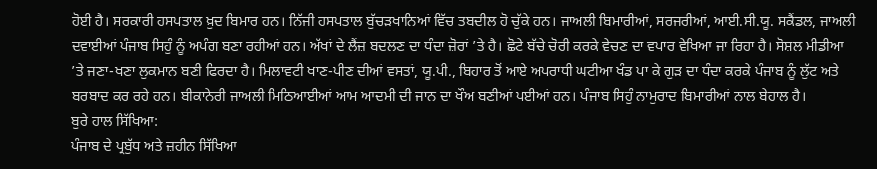ਹੋਈ ਹੈ। ਸਰਕਾਰੀ ਹਸਪਤਾਲ ਖ਼ੁਦ ਬਿਮਾਰ ਹਨ। ਨਿੱਜੀ ਹਸਪਤਾਲ ਬੁੱਚੜਖਾਨਿਆਂ ਵਿੱਚ ਤਬਦੀਲ ਹੋ ਚੁੱਕੇ ਹਨ। ਜਾਅਲੀ ਬਿਮਾਰੀਆਂ, ਸਰਜਰੀਆਂ, ਆਈ.ਸੀ.ਯੂ. ਸਕੈਂਡਲ, ਜਾਅਲੀ ਦਵਾਈਆਂ ਪੰਜਾਬ ਸਿਹੁੰ ਨੂੰ ਅਪੰਗ ਬਣਾ ਰਹੀਆਂ ਹਨ। ਅੱਖਾਂ ਦੇ ਲੈਂਜ਼ ਬਦਲਣ ਦਾ ਧੰਦਾ ਜ਼ੋਰਾਂ ’ਤੇ ਹੈ। ਛੋਟੇ ਬੱਚੇ ਚੋਰੀ ਕਰਕੇ ਵੇਚਣ ਦਾ ਵਪਾਰ ਵੇਖਿਆ ਜਾ ਰਿਹਾ ਹੈ। ਸੋਸ਼ਲ ਮੀਡੀਆ ’ਤੇ ਜਣਾ-ਖਣਾ ਲੁਕਮਾਨ ਬਣੀ ਫਿਰਦਾ ਹੈ। ਮਿਲਾਵਟੀ ਖਾਣ-ਪੀਣ ਦੀਆਂ ਵਸਤਾਂ, ਯੂ.ਪੀ., ਬਿਹਾਰ ਤੋਂ ਆਏ ਅਪਰਾਧੀ ਘਟੀਆ ਖੰਡ ਪਾ ਕੇ ਗੁੜ ਦਾ ਧੰਦਾ ਕਰਕੇ ਪੰਜਾਬ ਨੂੰ ਲੁੱਟ ਅਤੇ ਬਰਬਾਦ ਕਰ ਰਹੇ ਹਨ। ਬੀਕਾਨੇਰੀ ਜਾਅਲੀ ਮਿਠਿਆਈਆਂ ਆਮ ਆਦਮੀ ਦੀ ਜਾਨ ਦਾ ਖੌਅ ਬਣੀਆਂ ਪਈਆਂ ਹਨ। ਪੰਜਾਬ ਸਿਹੁੰ ਨਾਮੁਰਾਦ ਬਿਮਾਰੀਆਂ ਨਾਲ ਬੇਹਾਲ ਹੈ।
ਬੁਰੇ ਹਾਲ ਸਿੱਖਿਆ:
ਪੰਜਾਬ ਦੇ ਪ੍ਰਬੁੱਧ ਅਤੇ ਜ਼ਹੀਨ ਸਿੱਖਿਆ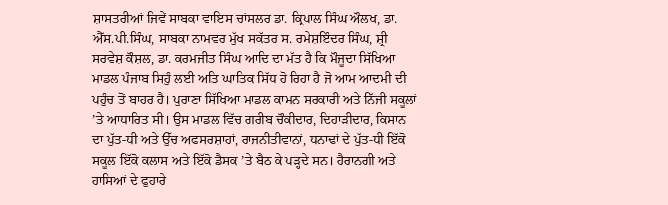ਸ਼ਾਸਤਰੀਆਂ ਜਿਵੇਂ ਸਾਬਕਾ ਵਾਇਸ ਚਾਂਸਲਰ ਡਾ. ਕ੍ਰਿਪਾਲ ਸਿੰਘ ਔਲਖ, ਡਾ. ਐੱਸ.ਪੀ.ਸਿੰਘ, ਸਾਬਕਾ ਨਾਮਵਰ ਮੁੱਖ ਸਕੱਤਰ ਸ. ਰਮੇਸ਼ਇੰਦਰ ਸਿੰਘ, ਸ਼੍ਰੀ ਸਰਵੇਸ਼ ਕੌਸ਼ਲ, ਡਾ. ਕਰਮਜੀਤ ਸਿੰਘ ਆਦਿ ਦਾ ਮੱਤ ਹੈ ਕਿ ਮੌਜੂਦਾ ਸਿੱਖਿਆ ਮਾਡਲ ਪੰਜਾਬ ਸਿਹੁੰ ਲਈ ਅਤਿ ਘਾਤਿਕ ਸਿੱਧ ਹੋ ਰਿਹਾ ਹੈ ਜੋ ਆਮ ਆਦਮੀ ਦੀ ਪਹੁੰਚ ਤੋਂ ਬਾਹਰ ਹੈ। ਪੁਰਾਣਾ ਸਿੱਖਿਆ ਮਾਡਲ ਕਾਮਨ ਸਰਕਾਰੀ ਅਤੇ ਨਿੱਜੀ ਸਕੂਲਾਂ ’ਤੇ ਆਧਾਰਿਤ ਸੀ। ਉਸ ਮਾਡਲ ਵਿੱਚ ਗਰੀਬ ਚੌਕੀਦਾਰ, ਦਿਹਾੜੀਦਾਰ, ਕਿਸਾਨ ਦਾ ਪੁੱਤ-ਧੀ ਅਤੇ ਉੱਚ ਅਫਸਰਸ਼ਾਹਾਂ, ਰਾਜਨੀਤੀਵਾਨਾਂ, ਧਨਾਢਾਂ ਦੇ ਪੁੱਤ-ਧੀ ਇੱਕੋ ਸਕੂਲ ਇੱਕੋ ਕਲਾਸ ਅਤੇ ਇੱਕੋ ਡੈਸਕ ’ਤੇ ਬੈਠ ਕੇ ਪੜ੍ਹਦੇ ਸਨ। ਹੈਰਾਨਗੀ ਅਤੇ ਹਾਸਿਆਂ ਦੇ ਫੁਹਾਰੇ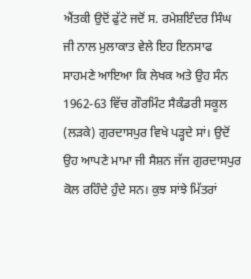ਐਂਤਕੀ ਉਦੋਂ ਫੁੱਟੇ ਜਦੋਂ ਸ. ਰਮੇਸ਼ਇੰਦਰ ਸਿੰਘ ਜੀ ਨਾਲ ਮੁਲਾਕਾਤ ਵੇਲੇ ਇਹ ਇਨਸਾਫ ਸਾਹਮਣੇ ਆਇਆ ਕਿ ਲੇਖਕ ਅਤੇ ਉਹ ਸੰਨ 1962-63 ਵਿੱਚ ਗੌਰਮਿੰਟ ਸੈਕੰਡਰੀ ਸਕੂਲ (ਲੜਕੇ) ਗੁਰਦਾਸਪੁਰ ਵਿਖੇ ਪੜ੍ਹਦੇ ਸਾਂ। ਉਦੋਂ ਉਹ ਆਪਣੇ ਮਾਮਾ ਜੀ ਸੈਸ਼ਨ ਜੱਜ ਗੁਰਦਾਸਪੁਰ ਕੋਲ ਰਹਿੰਦੇ ਹੁੰਦੇ ਸਨ। ਕੁਝ ਸਾਂਝੇ ਮਿੱਤਰਾਂ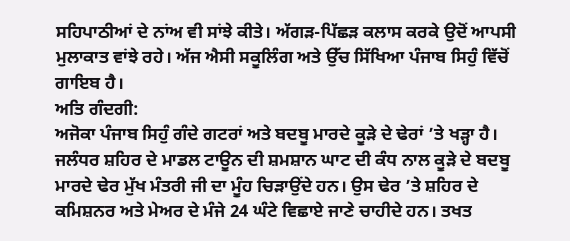ਸਹਿਪਾਠੀਆਂ ਦੇ ਨਾਂਅ ਵੀ ਸਾਂਝੇ ਕੀਤੇ। ਅੱਗੜ-ਪਿੱਛੜ ਕਲਾਸ ਕਰਕੇ ਉਦੋਂ ਆਪਸੀ ਮੁਲਾਕਾਤ ਵਾਂਝੇ ਰਹੇ। ਅੱਜ ਐਸੀ ਸਕੂਲਿੰਗ ਅਤੇ ਉੱਚ ਸਿੱਖਿਆ ਪੰਜਾਬ ਸਿਹੁੰ ਵਿੱਚੋਂ ਗਾਇਬ ਹੈ।
ਅਤਿ ਗੰਦਗੀ:
ਅਜੋਕਾ ਪੰਜਾਬ ਸਿਹੁੰ ਗੰਦੇ ਗਟਰਾਂ ਅਤੇ ਬਦਬੂ ਮਾਰਦੇ ਕੂੜੇ ਦੇ ਢੇਰਾਂ ’ਤੇ ਖੜ੍ਹਾ ਹੈ। ਜਲੰਧਰ ਸ਼ਹਿਰ ਦੇ ਮਾਡਲ ਟਾਊਨ ਦੀ ਸ਼ਮਸ਼ਾਨ ਘਾਟ ਦੀ ਕੰਧ ਨਾਲ ਕੂੜੇ ਦੇ ਬਦਬੂ ਮਾਰਦੇ ਢੇਰ ਮੁੱਖ ਮੰਤਰੀ ਜੀ ਦਾ ਮੂੰਹ ਚਿੜਾਉਂਦੇ ਹਨ। ਉਸ ਢੇਰ ’ਤੇ ਸ਼ਹਿਰ ਦੇ ਕਮਿਸ਼ਨਰ ਅਤੇ ਮੇਅਰ ਦੇ ਮੰਜੇ 24 ਘੰਟੇ ਵਿਛਾਏ ਜਾਣੇ ਚਾਹੀਦੇ ਹਨ। ਤਖਤ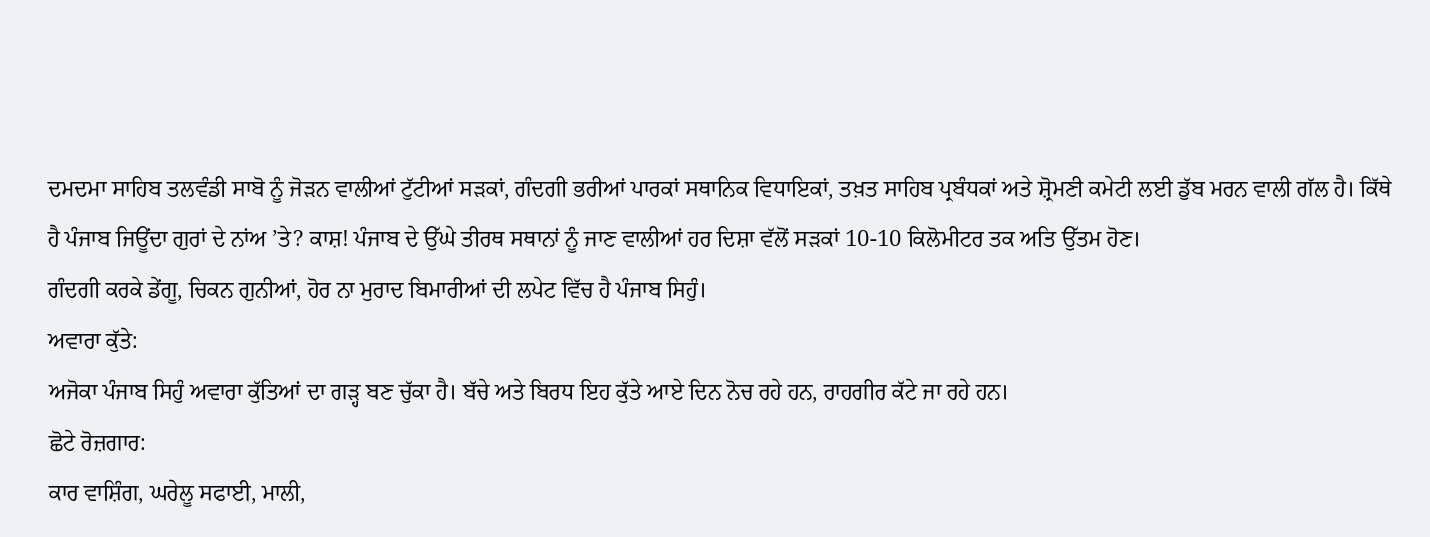ਦਮਦਮਾ ਸਾਹਿਬ ਤਲਵੰਡੀ ਸਾਬੋ ਨੂੰ ਜੋੜਨ ਵਾਲੀਆਂ ਟੁੱਟੀਆਂ ਸੜਕਾਂ, ਗੰਦਗੀ ਭਰੀਆਂ ਪਾਰਕਾਂ ਸਥਾਨਿਕ ਵਿਧਾਇਕਾਂ, ਤਖ਼ਤ ਸਾਹਿਬ ਪ੍ਰਬੰਧਕਾਂ ਅਤੇ ਸ਼੍ਰੋਮਣੀ ਕਮੇਟੀ ਲਈ ਡੁੱਬ ਮਰਨ ਵਾਲੀ ਗੱਲ ਹੈ। ਕਿੱਥੇ ਹੈ ਪੰਜਾਬ ਜਿਊਂਦਾ ਗੁਰਾਂ ਦੇ ਨਾਂਅ ’ਤੇ? ਕਾਸ਼! ਪੰਜਾਬ ਦੇ ਉੱਘੇ ਤੀਰਥ ਸਥਾਨਾਂ ਨੂੰ ਜਾਣ ਵਾਲੀਆਂ ਹਰ ਦਿਸ਼ਾ ਵੱਲੋਂ ਸੜਕਾਂ 10-10 ਕਿਲੋਮੀਟਰ ਤਕ ਅਤਿ ਉੱਤਮ ਹੋਣ।
ਗੰਦਗੀ ਕਰਕੇ ਡੇਂਗੂ, ਚਿਕਨ ਗੁਨੀਆਂ, ਹੋਰ ਨਾ ਮੁਰਾਦ ਬਿਮਾਰੀਆਂ ਦੀ ਲਪੇਟ ਵਿੱਚ ਹੈ ਪੰਜਾਬ ਸਿਹੁੰ।
ਅਵਾਰਾ ਕੁੱਤੇ:
ਅਜੋਕਾ ਪੰਜਾਬ ਸਿਹੁੰ ਅਵਾਰਾ ਕੁੱਤਿਆਂ ਦਾ ਗੜ੍ਹ ਬਣ ਚੁੱਕਾ ਹੈ। ਬੱਚੇ ਅਤੇ ਬਿਰਧ ਇਹ ਕੁੱਤੇ ਆਏ ਦਿਨ ਨੋਚ ਰਹੇ ਹਨ, ਰਾਹਗੀਰ ਕੱਟੇ ਜਾ ਰਹੇ ਹਨ।
ਛੋਟੇ ਰੋਜ਼ਗਾਰ:
ਕਾਰ ਵਾਸ਼ਿੰਗ, ਘਰੇਲੂ ਸਫਾਈ, ਮਾਲੀ,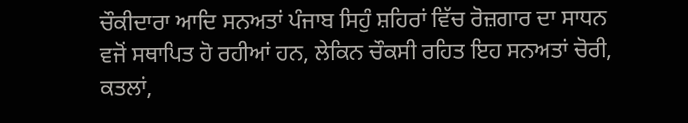ਚੌਕੀਦਾਰਾ ਆਦਿ ਸਨਅਤਾਂ ਪੰਜਾਬ ਸਿਹੁੰ ਸ਼ਹਿਰਾਂ ਵਿੱਚ ਰੋਜ਼ਗਾਰ ਦਾ ਸਾਧਨ ਵਜੋਂ ਸਥਾਪਿਤ ਹੋ ਰਹੀਆਂ ਹਨ, ਲੇਕਿਨ ਚੌਕਸੀ ਰਹਿਤ ਇਹ ਸਨਅਤਾਂ ਚੋਰੀ, ਕਤਲਾਂ,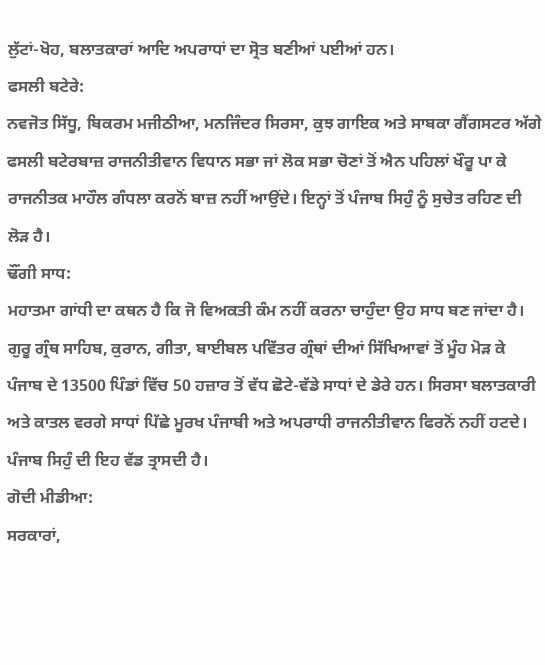ਲੁੱਟਾਂ-ਖੋਹ, ਬਲਾਤਕਾਰਾਂ ਆਦਿ ਅਪਰਾਧਾਂ ਦਾ ਸ੍ਰੋਤ ਬਣੀਆਂ ਪਈਆਂ ਹਨ।
ਫਸਲੀ ਬਟੇਰੇ:
ਨਵਜੋਤ ਸਿੱਧੂ, ਬਿਕਰਮ ਮਜੀਠੀਆ, ਮਨਜਿੰਦਰ ਸਿਰਸਾ, ਕੁਝ ਗਾਇਕ ਅਤੇ ਸਾਬਕਾ ਗੈਂਗਸਟਰ ਅੱਗੇ ਫਸਲੀ ਬਟੇਰਬਾਜ਼ ਰਾਜਨੀਤੀਵਾਨ ਵਿਧਾਨ ਸਭਾ ਜਾਂ ਲੋਕ ਸਭਾ ਚੋਣਾਂ ਤੋਂ ਐਨ ਪਹਿਲਾਂ ਖੌਰੂ ਪਾ ਕੇ ਰਾਜਨੀਤਕ ਮਾਹੌਲ ਗੰਧਲਾ ਕਰਨੋਂ ਬਾਜ਼ ਨਹੀਂ ਆਉਂਦੇ। ਇਨ੍ਹਾਂ ਤੋਂ ਪੰਜਾਬ ਸਿਹੁੰ ਨੂੰ ਸੁਚੇਤ ਰਹਿਣ ਦੀ ਲੋੜ ਹੈ।
ਢੌਂਗੀ ਸਾਧ:
ਮਹਾਤਮਾ ਗਾਂਧੀ ਦਾ ਕਥਨ ਹੈ ਕਿ ਜੋ ਵਿਅਕਤੀ ਕੰਮ ਨਹੀਂ ਕਰਨਾ ਚਾਹੁੰਦਾ ਉਹ ਸਾਧ ਬਣ ਜਾਂਦਾ ਹੈ। ਗੁਰੂ ਗ੍ਰੰਥ ਸਾਹਿਬ, ਕੁਰਾਨ, ਗੀਤਾ, ਬਾਈਬਲ ਪਵਿੱਤਰ ਗ੍ਰੰਥਾਂ ਦੀਆਂ ਸਿੱਖਿਆਵਾਂ ਤੋਂ ਮੂੰਹ ਮੋੜ ਕੇ ਪੰਜਾਬ ਦੇ 13500 ਪਿੰਡਾਂ ਵਿੱਚ 50 ਹਜ਼ਾਰ ਤੋਂ ਵੱਧ ਛੋਟੇ-ਵੱਡੇ ਸਾਧਾਂ ਦੇ ਡੇਰੇ ਹਨ। ਸਿਰਸਾ ਬਲਾਤਕਾਰੀ ਅਤੇ ਕਾਤਲ ਵਰਗੇ ਸਾਧਾਂ ਪਿੱਛੇ ਮੂਰਖ ਪੰਜਾਬੀ ਅਤੇ ਅਪਰਾਧੀ ਰਾਜਨੀਤੀਵਾਨ ਫਿਰਨੋਂ ਨਹੀਂ ਹਟਦੇ। ਪੰਜਾਬ ਸਿਹੁੰ ਦੀ ਇਹ ਵੱਡ ਤ੍ਰਾਸਦੀ ਹੈ।
ਗੋਦੀ ਮੀਡੀਆ:
ਸਰਕਾਰਾਂ,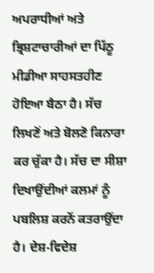ਅਪਰਾਧੀਆਂ ਅਤੇ ਭ੍ਰਿਸ਼ਟਾਚਾਰੀਆਂ ਦਾ ਪਿੱਠੂ ਮੀਡੀਆ ਸਾਹਸਤਹੀਣ ਹੋਇਆ ਬੈਠਾ ਹੈ। ਸੱਚ ਲਿਖਣੋਂ ਅਤੇ ਬੋਲਣੋ ਕਿਨਾਰਾ ਕਰ ਚੁੱਕਾ ਹੈ। ਸੱਚ ਦਾ ਸੀਸ਼ਾ ਦਿਖਾਉਂਦੀਆਂ ਕਲਮਾਂ ਨੂੰ ਪਬਲਿਸ਼ ਕਰਨੋਂ ਕਤਰਾਉਂਦਾ ਹੈ। ਦੇਸ਼-ਵਿਦੇਸ਼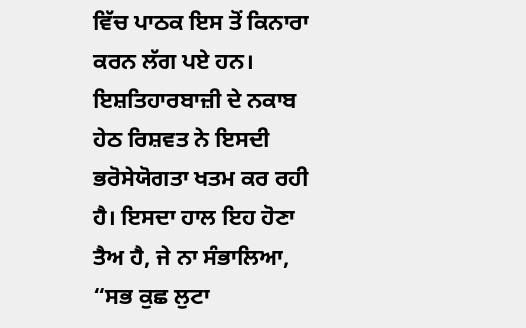ਵਿੱਚ ਪਾਠਕ ਇਸ ਤੋਂ ਕਿਨਾਰਾ ਕਰਨ ਲੱਗ ਪਏ ਹਨ। ਇਸ਼ਤਿਹਾਰਬਾਜ਼ੀ ਦੇ ਨਕਾਬ ਹੇਠ ਰਿਸ਼ਵਤ ਨੇ ਇਸਦੀ ਭਰੋਸੇਯੋਗਤਾ ਖਤਮ ਕਰ ਰਹੀ ਹੈ। ਇਸਦਾ ਹਾਲ ਇਹ ਹੋਣਾ ਤੈਅ ਹੈ, ਜੇ ਨਾ ਸੰਭਾਲਿਆ, “ਸਭ ਕੁਛ ਲੁਟਾ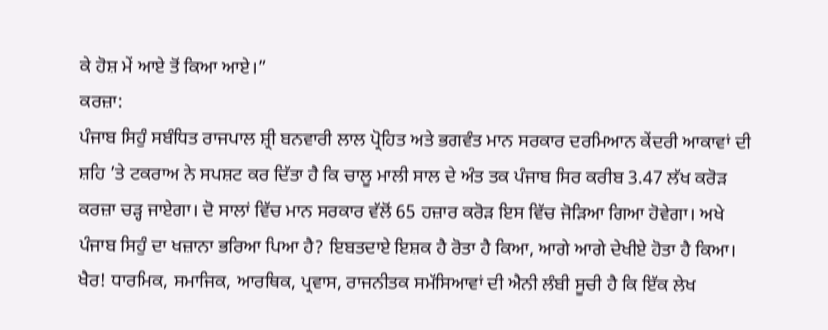ਕੇ ਹੋਸ਼ ਮੇਂ ਆਏ ਤੋਂ ਕਿਆ ਆਏ।”
ਕਰਜ਼ਾ:
ਪੰਜਾਬ ਸਿਹੁੰ ਸਬੰਧਿਤ ਰਾਜਪਾਲ ਸ਼੍ਰੀ ਬਨਵਾਰੀ ਲਾਲ ਪ੍ਰੋਹਿਤ ਅਤੇ ਭਗਵੰਤ ਮਾਨ ਸਰਕਾਰ ਦਰਮਿਆਨ ਕੇਂਦਰੀ ਆਕਾਵਾਂ ਦੀ ਸ਼ਹਿ ’ਤੇ ਟਕਰਾਅ ਨੇ ਸਪਸ਼ਟ ਕਰ ਦਿੱਤਾ ਹੈ ਕਿ ਚਾਲੂ ਮਾਲੀ ਸਾਲ ਦੇ ਅੰਤ ਤਕ ਪੰਜਾਬ ਸਿਰ ਕਰੀਬ 3.47 ਲੱਖ ਕਰੋੜ ਕਰਜ਼ਾ ਚੜ੍ਹ ਜਾਏਗਾ। ਦੋ ਸਾਲਾਂ ਵਿੱਚ ਮਾਨ ਸਰਕਾਰ ਵੱਲੋਂ 65 ਹਜ਼ਾਰ ਕਰੋੜ ਇਸ ਵਿੱਚ ਜੋੜਿਆ ਗਿਆ ਹੋਵੇਗਾ। ਅਖੇ ਪੰਜਾਬ ਸਿਹੁੰ ਦਾ ਖਜ਼ਾਨਾ ਭਰਿਆ ਪਿਆ ਹੈ? ਇਬਤਦਾਏ ਇਸ਼ਕ ਹੈ ਰੋਤਾ ਹੈ ਕਿਆ, ਆਗੇ ਆਗੇ ਦੇਖੀਏ ਹੋਤਾ ਹੈ ਕਿਆ।
ਖੈਰ! ਧਾਰਮਿਕ, ਸਮਾਜਿਕ, ਆਰਥਿਕ, ਪ੍ਰਵਾਸ, ਰਾਜਨੀਤਕ ਸਮੱਸਿਆਵਾਂ ਦੀ ਐਨੀ ਲੰਬੀ ਸੂਚੀ ਹੈ ਕਿ ਇੱਕ ਲੇਖ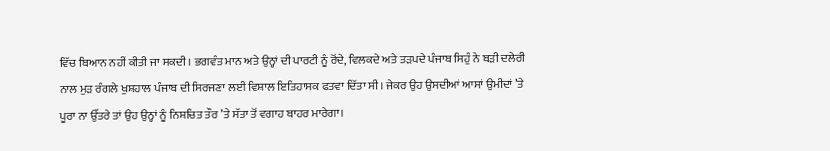ਵਿੱਚ ਬਿਆਨ ਨਹੀਂ ਕੀਤੀ ਜਾ ਸਕਦੀ। ਭਗਵੰਤ ਮਾਨ ਅਤੇ ਉਨ੍ਹਾਂ ਦੀ ਪਾਰਟੀ ਨੂੰ ਰੋਂਦੇ, ਵਿਲਕਦੇ ਅਤੇ ਤੜਪਦੇ ਪੰਜਾਬ ਸਿਹੁੰ ਨੇ ਬੜੀ ਦਲੇਰੀ ਨਾਲ ਮੁੜ ਰੰਗਲੇ ਖੁਸ਼ਹਾਲ ਪੰਜਾਬ ਦੀ ਸਿਰਜਣਾ ਲਈ ਵਿਸ਼ਾਲ ਇਤਿਹਾਸਕ ਫਤਵਾ ਦਿੱਤਾ ਸੀ। ਜੇਕਰ ਉਹ ਉਸਦੀਆਂ ਆਸਾਂ ਉਮੀਦਾਂ ’ਤੇ ਪੂਰਾ ਨਾ ਉੱਤਰੇ ਤਾਂ ਉਹ ਉਨ੍ਹਾਂ ਨੂੰ ਨਿਸ਼ਚਿਤ ਤੌਰ ’ਤੇ ਸੱਤਾ ਤੋਂ ਵਗਾਹ ਬਾਹਰ ਮਾਰੇਗਾ।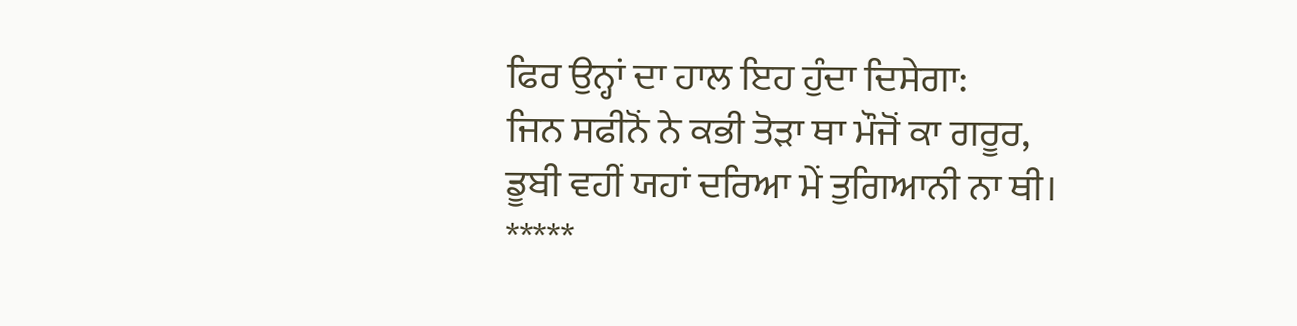ਫਿਰ ਉਨ੍ਹਾਂ ਦਾ ਹਾਲ ਇਹ ਹੁੰਦਾ ਦਿਸੇਗਾ:
ਜਿਨ ਸਫੀਨੋਂ ਨੇ ਕਭੀ ਤੋੜਾ ਥਾ ਮੌਜੋਂ ਕਾ ਗਰੂਰ,
ਡੂਬੀ ਵਹੀਂ ਯਹਾਂ ਦਰਿਆ ਮੇਂ ਤੁਗਿਆਨੀ ਨਾ ਥੀ।
*****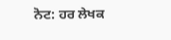ਨੋਟ: ਹਰ ਲੇਖਕ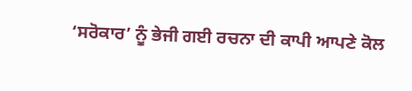‘ਸਰੋਕਾਰ’ ਨੂੰ ਭੇਜੀ ਗਈ ਰਚਨਾ ਦੀ ਕਾਪੀ ਆਪਣੇ ਕੋਲ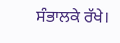ਸੰਭਾਲਕੇ ਰੱਖੇ।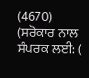(4670)
(ਸਰੋਕਾਰ ਨਾਲ ਸੰਪਰਕ ਲਈ: (